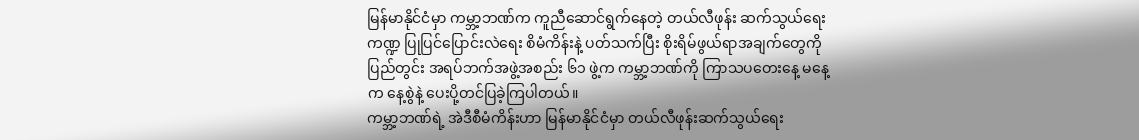မြန်မာနိုင်ငံမှာ ကမ္ဘာ့ဘဏ်က ကူညီဆောင်ရွက်နေတဲ့ တယ်လီဖုန်း ဆက်သွယ်ရေးကဏ္ဍ ပြုပြင်ပြောင်းလဲရေး စိမံကိန်းနဲ့ ပတ်သက်ပြီး စိုးရိမ်ဖွယ်ရာအချက်တွေကို ပြည်တွင်း အရပ်ဘက်အဖွဲ့အစည်း ၆၁ ဖွဲ့က ကမ္ဘာ့ဘဏ်ကို ကြာသပတေးနေ့ မနေ့က နေ့စွဲနဲ့ ပေးပို့တင်ပြခဲ့ကြပါတယ်။
ကမ္ဘာ့ဘဏ်ရဲ့ အဲဒီစီမံကိန်းဟာ မြန်မာနိုင်ငံမှာ တယ်လီဖုန်းဆက်သွယ်ရေး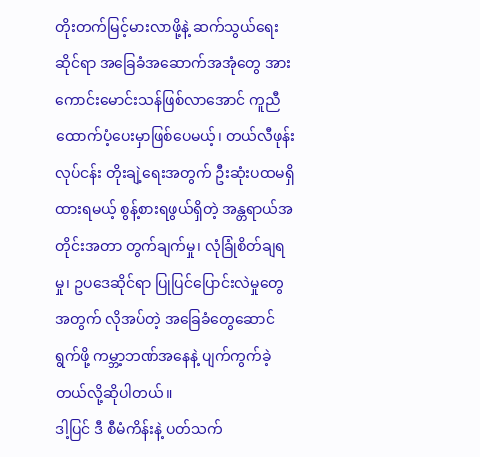တိုးတက်မြင့်မားလာဖို့နဲ့ ဆက်သွယ်ရေးဆိုင်ရာ အခြေခံအဆောက်အအုံတွေ အားကောင်းမောင်းသန်ဖြစ်လာအောင် ကူညီထောက်ပံ့ပေးမှာဖြစ်ပေမယ့်၊ တယ်လီဖုန်းလုပ်ငန်း တိုးချဲ့ရေးအတွက် ဦးဆုံးပထမရှိထားရမယ့် စွန့်စားရဖွယ်ရှိတဲ့ အန္တရာယ်အတိုင်းအတာ တွက်ချက်မှု၊ လုံခြုံစိတ်ချရမှု၊ ဥပဒေဆိုင်ရာ ပြုပြင်ပြောင်းလဲမှုတွေ အတွက် လိုအပ်တဲ့ အခြေခံတွေဆောင်ရွက်ဖို့ ကမ္ဘာ့ဘဏ်အနေနဲ့ ပျက်ကွက်ခဲ့တယ်လို့ဆိုပါတယ်။
ဒါ့ပြင် ဒီ စီမံကိန်းနဲ့ ပတ်သက်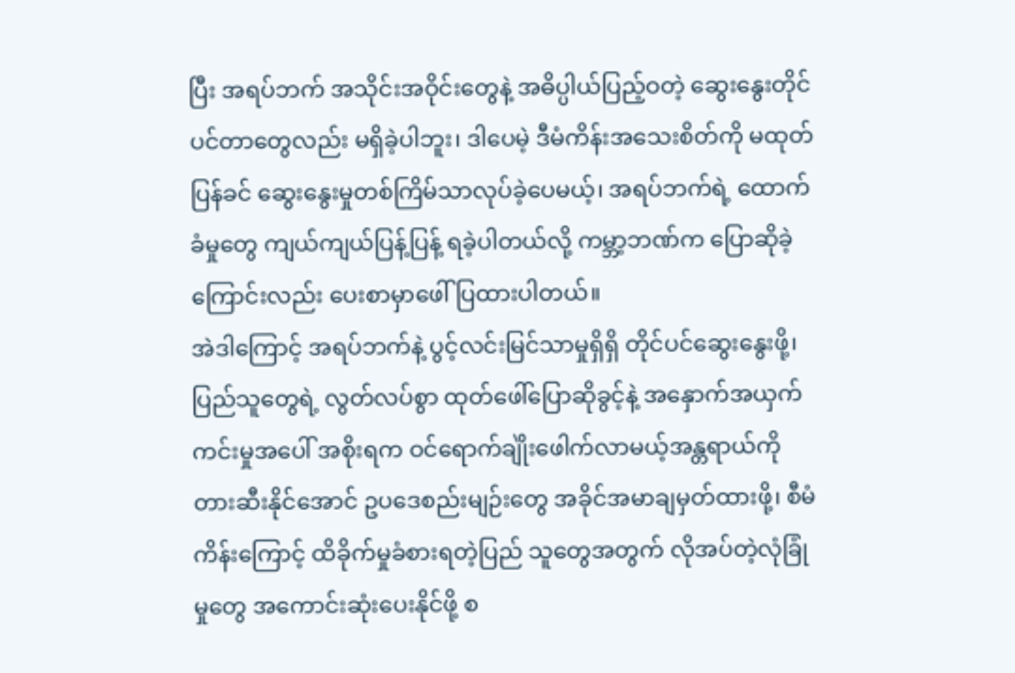ပြီး အရပ်ဘက် အသိုင်းအဝိုင်းတွေနဲ့ အဓိပ္ပါယ်ပြည့်ဝတဲ့ ဆွေးနွေးတိုင်ပင်တာတွေလည်း မရှိခဲ့ပါဘူး၊ ဒါပေမဲ့ ဒီမံကိန်းအသေးစိတ်ကို မထုတ်ပြန်ခင် ဆွေးနွေးမှုတစ်ကြိမ်သာလုပ်ခဲ့ပေမယ့်၊ အရပ်ဘက်ရဲ့ ထောက်ခံမှုတွေ ကျယ်ကျယ်ပြန့်ပြန့် ရခဲ့ပါတယ်လို့ ကမ္ဘာ့ဘဏ်က ပြောဆိုခဲ့ကြောင်းလည်း ပေးစာမှာဖေါ်ပြထားပါတယ်။
အဲဒါကြောင့် အရပ်ဘက်နဲ့ ပွင့်လင်းမြင်သာမှုရှိရှိ တိုင်ပင်ဆွေးနွေးဖို့၊ ပြည်သူတွေရဲ့ လွတ်လပ်စွာ ထုတ်ဖေါ်ပြောဆိုခွင့်နဲ့ အနှောက်အယှက်ကင်းမှုအပေါ် အစိုးရက ဝင်ရောက်ချိုဲးဖေါက်လာမယ့်အန္တရာယ်ကို တားဆီးနိုင်အောင် ဥပဒေစည်းမျဉ်းတွေ အခိုင်အမာချမှတ်ထားဖို့၊ စီမံကိန်းကြောင့် ထိခိုက်မှုခံစားရတဲ့ပြည် သူတွေအတွက် လိုအပ်တဲ့လုံခြုံမှုတွေ အကောင်းဆုံးပေးနိုင်ဖို့ စ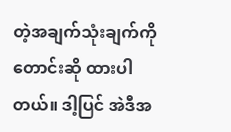တဲ့အချက်သုံးချက်ကို တောင်းဆို ထားပါတယ်။ ဒါ့ပြင် အဲဒီအ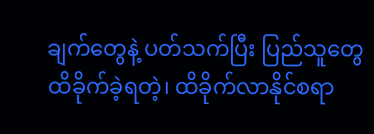ချက်တွေနဲ့ ပတ်သက်ပြီး ပြည်သူတွေ ထိခိုက်ခဲ့ရတဲ့၊ ထိခိုက်လာနိုင်စရာ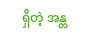ရှိတဲ့ အန္တ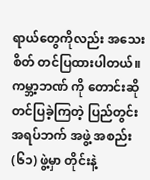ရာယ်တွေကိုလည်း အသေးစိတ် တင်ပြထားပါတယ်။
ကမ္ဘာ့ဘဏ် ကို တောင်းဆိုတင်ပြခဲ့ကြတဲ့ ပြည်တွင်း အရပ်ဘက် အဖွဲ့ အစည်း (၆၁) ဖွဲ့မှာ တိုင်းနဲ့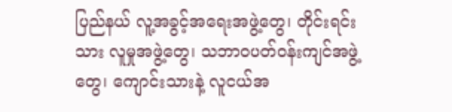ပြည်နယ် လူ့အခွင့်အရေးအဖွဲ့တွေ၊ တိုင်းရင်းသား လူမှုအဖွဲ့တွေ၊ သဘာဝပတ်ဝန်းကျင်အဖွဲ့တွေ၊ ကျောင်းသားနဲ့ လူငယ်အ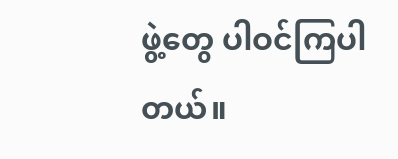ဖွဲ့တွေ ပါဝင်ကြပါတယ်။